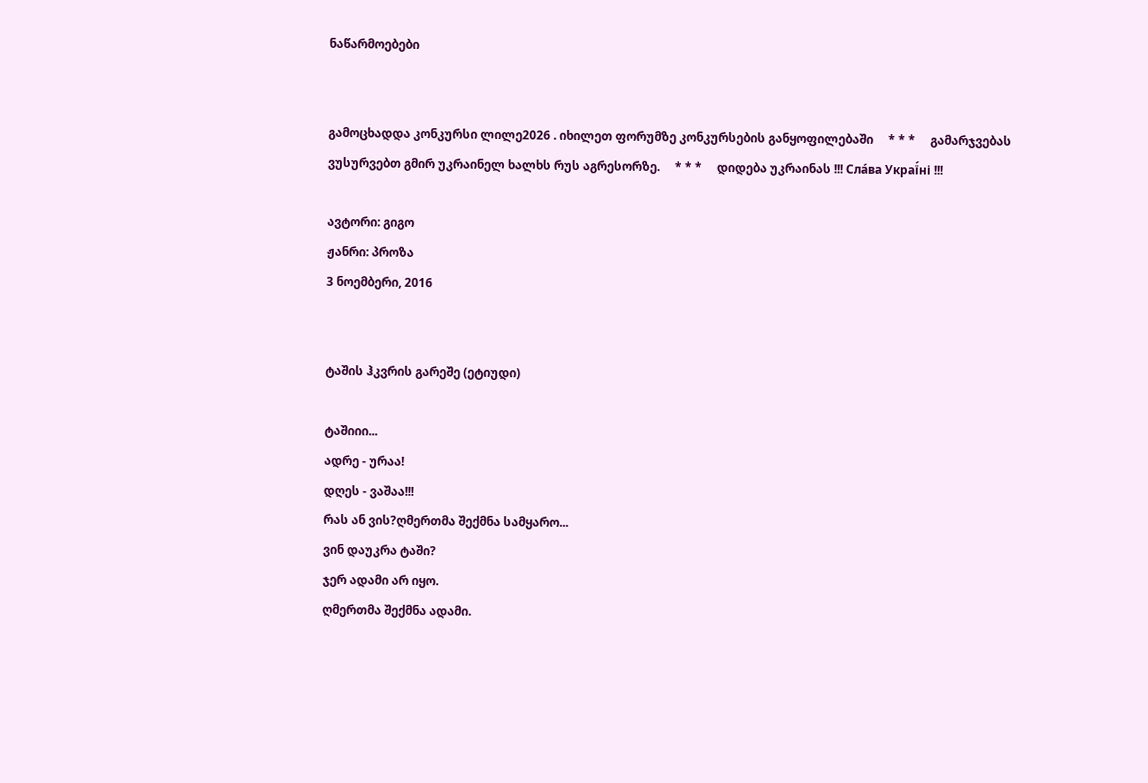ნაწარმოებები


გამოცხადდა კონკურსი ლილე2026 . იხილეთ ფორუმზე კონკურსების განყოფილებაში     * * *     გამარჯვებას ვუსურვებთ გმირ უკრაინელ ხალხს რუს აგრესორზე.     * * *     დიდება უკრაინას !!! Сла́ва Украї́ні !!!

ავტორი: გიგო
ჟანრი: პროზა
3 ნოემბერი, 2016


ტაშის ჰკვრის გარეშე (ეტიუდი)

ტაშიიი...
ადრე - ურაა!
დღეს - ვაშაა!!!
რას ან ვის?ღმერთმა შექმნა სამყარო...
ვინ დაუკრა ტაში?
ჯერ ადამი არ იყო.
ღმერთმა შექმნა ადამი.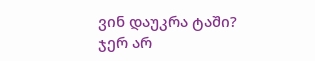ვინ დაუკრა ტაში?
ჯერ არ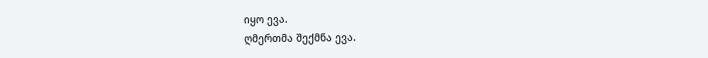იყო ევა.
ღმერთმა შექმნა ევა.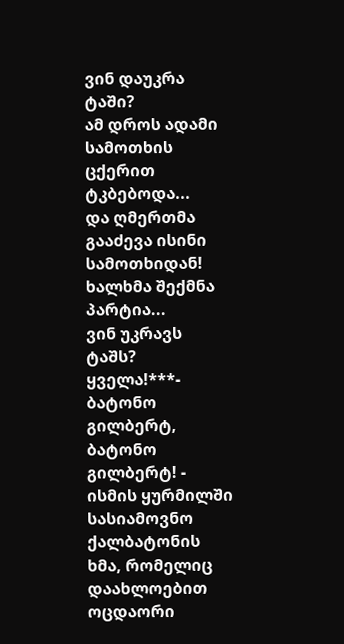ვინ დაუკრა ტაში?
ამ დროს ადამი სამოთხის ცქერით ტკბებოდა...
და ღმერთმა გააძევა ისინი სამოთხიდან!
ხალხმა შექმნა პარტია...
ვინ უკრავს ტაშს?
ყველა!***- ბატონო გილბერტ, ბატონო გილბერტ! - ისმის ყურმილში სასიამოვნო ქალბატონის ხმა, რომელიც დაახლოებით ოცდაორი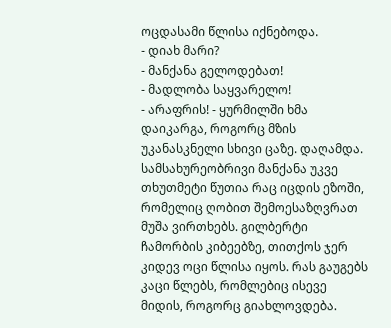ოცდასამი წლისა იქნებოდა.
- დიახ მარი?
- მანქანა გელოდებათ!
- მადლობა საყვარელო!
- არაფრის! - ყურმილში ხმა დაიკარგა, როგორც მზის უკანასკნელი სხივი ცაზე. დაღამდა.
სამსახურეობრივი მანქანა უკვე თხუთმეტი წუთია რაც იცდის ეზოში, რომელიც ღობით შემოესაზღვრათ მუშა ვირთხებს. გილბერტი ჩამორბის კიბეებზე, თითქოს ჯერ კიდევ ოცი წლისა იყოს. რას გაუგებს კაცი წლებს, რომლებიც ისევე მიდის, როგორც გიახლოვდება.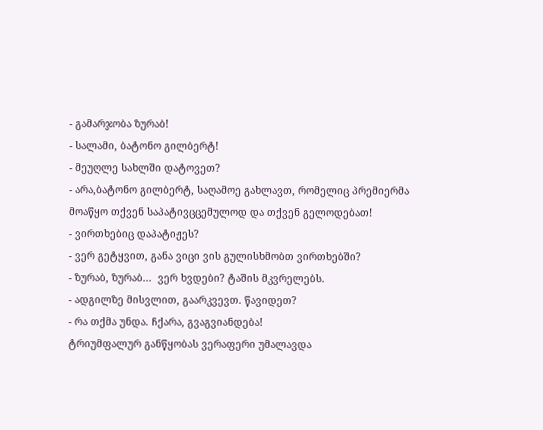- გამარჯობა ზურაბ!
- სალამი, ბატონო გილბერტ!
- მეუღლე სახლში დატოვეთ?
- არა,ბატონო გილბერტ, საღამოე გახლავთ, რომელიც პრემიერმა მოაწყო თქვენ საპატივცცემულოდ და თქვენ გელოდებათ!
- ვირთხებიც დაპატიჟეს?
- ვერ გეტყვით, განა ვიცი ვის გულისხმობთ ვირთხებში?
- ზურაბ, ზურაბ...  ვერ ხვდები? ტაშის მკვრელებს.
- ადგილზე მისვლით, გაარკვევთ. წავიდეთ?
- რა თქმა უნდა. ჩქარა, გვაგვიანდება!
ტრიუმფალურ განწყობას ვერაფერი უმალავდა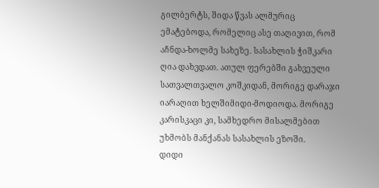გილბერტს, შიდა წვას ალმურიც ემატებოდა, რომელიც ასე თაღივით, რომ აჩნდა-ხოლმე სახეზე. სასახლის ჭიშკარი ღია დახვდათ. ათულ ფერებში გახვეული სათვალთვალო კოშკიდან, მორიგე დარაჯი იარაღით ხელშიმიდი-მოდიოდა. მორიგე კარისკაცი კი, სამხედრო მისალმებით უხმობს მანქანას სასახლის ეზოში.
დიდი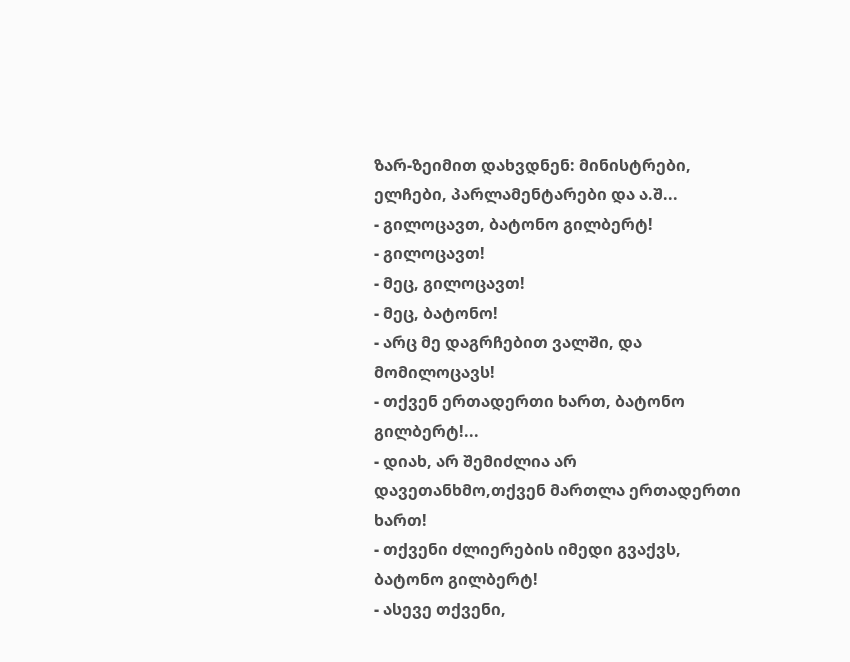ზარ-ზეიმით დახვდნენ: მინისტრები, ელჩები, პარლამენტარები და ა.შ...
- გილოცავთ, ბატონო გილბერტ!
- გილოცავთ!
- მეც, გილოცავთ!
- მეც, ბატონო!
- არც მე დაგრჩებით ვალში, და მომილოცავს!
- თქვენ ერთადერთი ხართ, ბატონო გილბერტ!...
- დიახ, არ შემიძლია არ დავეთანხმო,თქვენ მართლა ერთადერთი ხართ!
- თქვენი ძლიერების იმედი გვაქვს, ბატონო გილბერტ!
- ასევე თქვენი,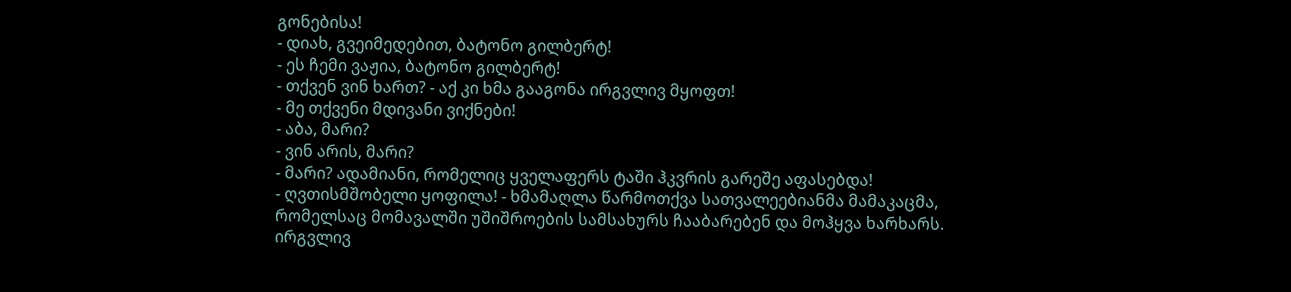გონებისა!
- დიახ, გვეიმედებით, ბატონო გილბერტ!
- ეს ჩემი ვაჟია, ბატონო გილბერტ!
- თქვენ ვინ ხართ? - აქ კი ხმა გააგონა ირგვლივ მყოფთ!
- მე თქვენი მდივანი ვიქნები!
- აბა, მარი?
- ვინ არის, მარი?
- მარი? ადამიანი, რომელიც ყველაფერს ტაში ჰკვრის გარეშე აფასებდა!
- ღვთისმშობელი ყოფილა! - ხმამაღლა წარმოთქვა სათვალეებიანმა მამაკაცმა, რომელსაც მომავალში უშიშროების სამსახურს ჩააბარებენ და მოჰყვა ხარხარს. ირგვლივ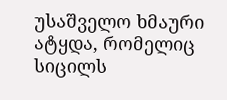უსაშველო ხმაური ატყდა, რომელიც სიცილს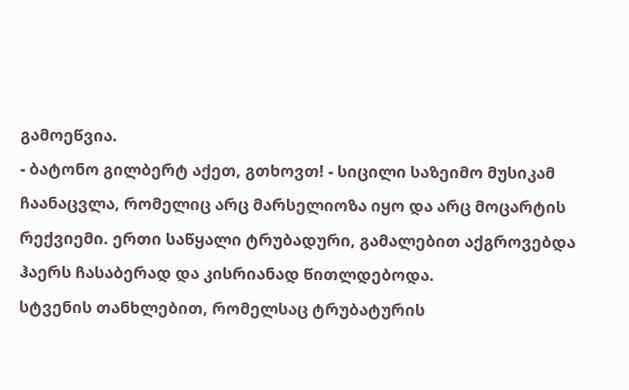გამოეწვია.
- ბატონო გილბერტ აქეთ, გთხოვთ! - სიცილი საზეიმო მუსიკამ ჩაანაცვლა, რომელიც არც მარსელიოზა იყო და არც მოცარტის რექვიემი. ერთი საწყალი ტრუბადური, გამალებით აქგროვებდა ჰაერს ჩასაბერად და კისრიანად წითლდებოდა.
სტვენის თანხლებით, რომელსაც ტრუბატურის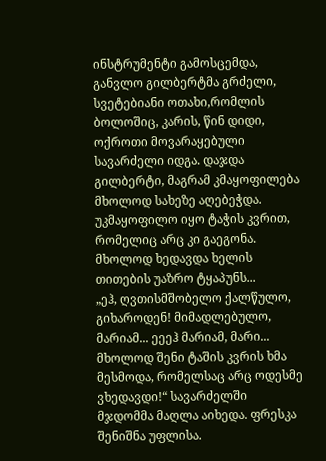ინსტრუმენტი გამოსცემდა, განვლო გილბერტმა გრძელი, სვეტებიანი ოთახი,რომლის ბოლოშიც, კარის, წინ დიდი, ოქროთი მოვარაყებული სავარძელი იდგა. დაჯდა გილბერტი, მაგრამ კმაყოფილება მხოლოდ სახეზე აღებეჭდა. უკმაყოფილო იყო ტაჭის კვრით, რომელიც არც კი გაეგონა. მხოლოდ ხედავდა ხელის თითების უაზრო ტყაპუნს...
„ეჰ, ღვთისმშობელო ქალწულო, გიხაროდენ! მიმადლებულო, მარიამ... ეეეჰ მარიამ, მარი... მხოლოდ შენი ტაშის კვრის ხმა მესმოდა, რომელსაც არც ოდესმე ვხედავდი!“ სავარძელში მჯდომმა მაღლა აიხედა. ფრესკა შენიშნა უფლისა.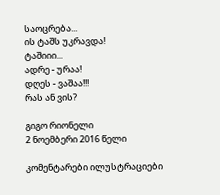საოცრება...
ის ტაშს უკრავდა!
ტაშიიი...
ადრე - ურაა!
დღეს - ვაშაა!!!
რას ან ვის?

გიგო რიონელი
2 ნოემბერი 2016 წელი

კომენტარები ილუსტრაციები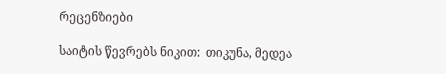რეცენზიები

საიტის წევრებს ნიკით:  თიკუნა, მედეა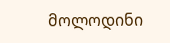მოლოდინი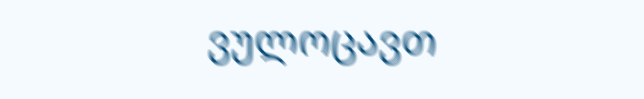ვულოცავთ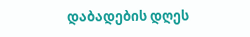დაბადების დღეს